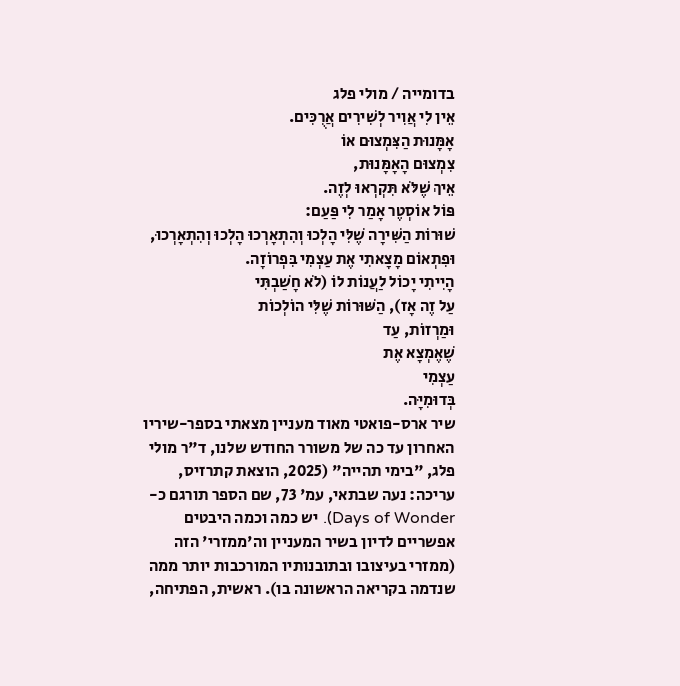בדומייה / מולי פלג
אֵין לִי אֲוִיר לְשִׁירִים אֲרֻכִּים.
אָמָּנוּת הַצִּמְצוּם אוֹ
צִמְצוּם הָאָמָּנוּת,
אֵיךְ שֶׁלֹּא תִּקְרְאוּ לְזֶה.
פּוֹל אוֹסְטֶר אָמַר לִי פַּעַם:
שׁוּרוֹת הַשִּׁירָה שֶׁלִּי הָלְכוּ וְהִתְאָרְכוּ הָלְכוּ וְהִתְאָרְכוּ,
וּפִתְאוֹם מָצָאתִי אֶת עַצְמִי בִּפְרוֹזָה.
הָיִיתִי יָכוֹל לַעֲנוֹת לוֹ (לֹא חָשַׁבְתִּי
עַל זֶה אָז), הַשּׁוּרוֹת שֶׁלִּי הוֹלְכוֹת
וּמַרְזוֹת, עַד
שֶׁאֶמְצָא אֶת
עַצְמִי
בְּדוּמִיָּה.
שיר ארס-פואטי מאוד מעניין מצאתי בספר-שיריו האחרון עד כה של משורר החודש שלנו, ד"ר מולי פלג, "בימי תהייה" (2025, הוצאת קתרזיס, עריכה: נעה שבתאי, עמ' 73, שם הספר תורגם כ-Days of Wonder). יש כמה וכמה היבטים אפשריים לדיון בשיר המעניין וה'ממזרי' הזה (ממזרי בעיצובו ובתובנותיו המורכבות יותר ממה שנדמה בקריאה הראשונה בו). ראשית, הפתיחה,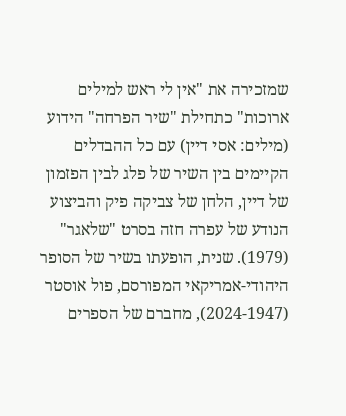שמזכירה את "אין לי ראש למילים ארוכות" כתחילת "שיר הפרחה" הידוע (מילים: אסי דיין) עם כל ההבדלים הקיימים בין השיר של פלג לבין הפזמון של דיין, הלחן של צביקה פיק והביצוע הנודע של עפרה חזה בסרט "שלאגר" (1979). שנית, הופעתו בשיר של הסופר היהודי-אמריקאי המפורסם, פול אוסטר (2024-1947), מחברם של הספרים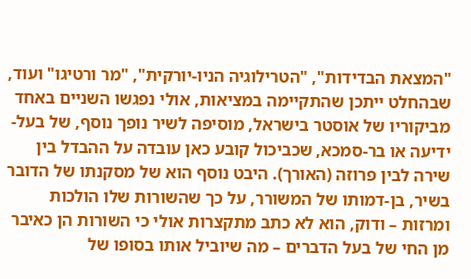"המצאת הבדידות", "הטרילוגיה הניו-יורקית", "מר ורטיגו" ועוד, שבהחלט ייתכן שהתקיימה במציאות, אולי נפגשו השניים באחד מביקוריו של אוסטר בישראל, מוסיפה לשיר נופך נוסף, של בעל-ידיעה או בר-סמכא, שכביכול קובע כאן עובדה על ההבדל בין שירה לבין פרוזה (האורך). היבט נוסף הוא של מסקנתו של הדובר בשיר, בן-דמותו של המשורר, על כך שהשורות שלו הולכות ומרזות – ודוק, הוא לא כתב מתקצרות אולי כי השורות הן כאיבר מן החי של בעל הדברים – מה שיוביל אותו בסופו של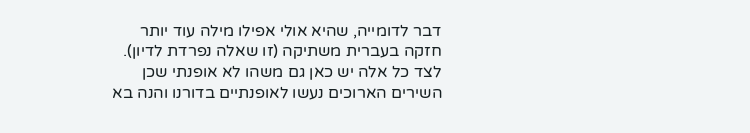דבר לדומייה, שהיא אולי אפילו מילה עוד יותר חזקה בעברית משתיקה (זו שאלה נפרדת לדיון). לצד כל אלה יש כאן גם משהו לא אופנתי שכן השירים הארוכים נעשו לאופנתיים בדורנו והנה בא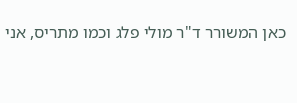כאן המשורר ד"ר מולי פלג וכמו מתריס, אני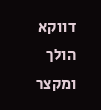דווקא הולך ומקצר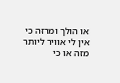או הולך ומרזה כי אין לי אוויר ליותר מזה או כי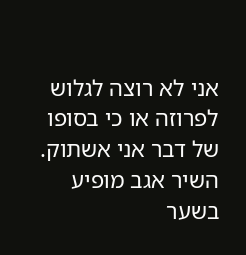אני לא רוצה לגלוש לפרוזה או כי בסופו של דבר אני אשתוק. השיר אגב מופיע בשער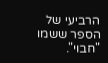הרביעי של הספר ששמו "חבוי".